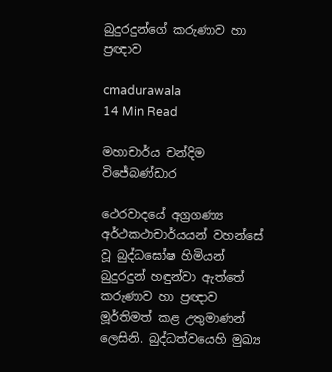බුදුරදුන්ගේ කරුණාව හා ප්‍රඥාව

cmadurawala
14 Min Read

මහාචාර්ය චන්දිම විජේබණ්ඩාර

ථෙරවාදයේ අග්‍රගණ්‍ය අර්ථකථාචාර්යයන් වහන්සේ වූ බුද්ධඝෝෂ හිමියන් බුදුරදුන් හඳුන්වා ඇත්තේ කරුණාව හා ප්‍රඥාව මූර්තිමත් කළ උතුමාණන් ලෙසිනි. බුද්ධත්වයෙහි මුඛ්‍ය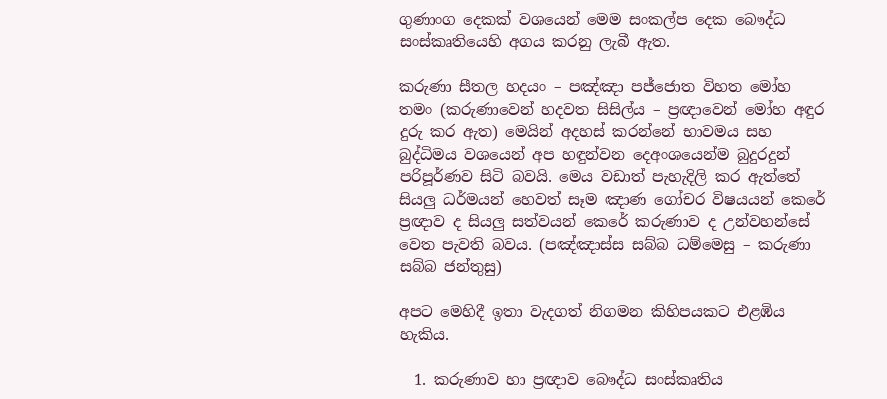ගුණාංග දෙකක් වශයෙන් මෙම සංකල්ප දෙක බෞද්ධ සංස්කෘතියෙහි අගය කරනු ලැබී ඇත.

කරුණා සීතල හදයං – පඤ්ඤා පජ්ජොත විහත මෝහ තමං (කරුණාවෙන් හදවත සිසිල්ය – ප්‍රඥාවෙන් මෝහ අඳුර දුරු කර ඇත) මෙයින් අදහස් කරන්නේ භාවමය සහ බුද්ධිමය වශයෙන් අප හඳුන්වන දෙඅංශයෙන්ම බුදුරදුන් පරිපූර්ණව සිටි බවයි. මෙය වඩාත් පැහැදිලි කර ඇත්තේ සියලු ධර්මයන් හෙවත් සෑම ඤාණ ගෝචර විෂයයන් කෙරේ ප්‍රඥාව ද සියලු සත්වයන් කෙරේ කරුණාව ද උන්වහන්සේ වෙත පැවති බවය. (පඤ්ඤාස්ස සබ්බ ධම්මෙසු – කරුණා සබ්බ ජන්තුසු)

අපට මෙහිදී ඉතා වැදගත් නිගමන කිහිපයකට එළඹිය හැකිය.

  1. කරුණාව හා ප්‍රඥාව බෞද්ධ සංස්කෘතිය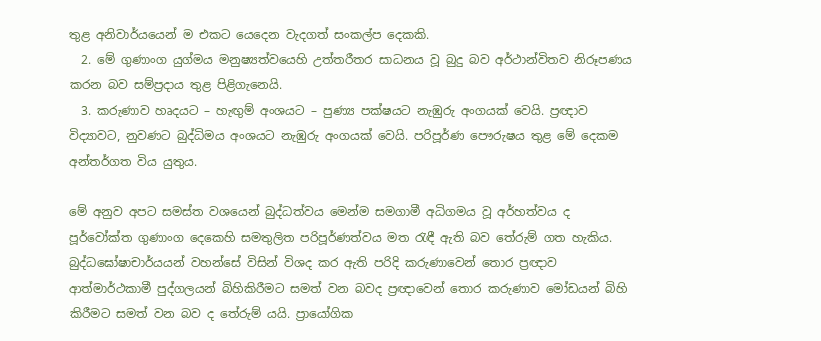තුළ අනිවාර්යයෙන් ම එකට යෙදෙන වැදගත් සංකල්ප දෙකකි.
  2. මේ ගුණාංග යුග්මය මනුෂ්‍යත්වයෙහි උත්තරීතර සාධනය වූ බුදු බව අර්ථාන්විතව නිරූපණය කරන බව සම්ප්‍රදාය තුළ පිළිගැනෙයි.
  3. කරුණාව හෘදයට – හැඟුම් අංශයට – පුණ්‍ය පක්ෂයට නැඹුරු අංගයක් වෙයි. ප්‍රඥාව විද්‍යාවට, නුවණට බුද්ධිමය අංශයට නැඹුරු අංගයක් වෙයි. පරිපූර්ණ පෞරුෂය තුළ මේ දෙකම අන්තර්ගත විය යුතුය.

මේ අනුව අපට සමස්ත වශයෙන් බුද්ධත්වය මෙන්ම සමගාමී අධිගමය වූ අර්හත්වය ද පූර්වෝක්ත ගුණාංග දෙකෙහි සමතුලිත පරිපූර්ණත්වය මත රැඳී ඇති බව තේරුම් ගත හැකිය. බුද්ධඝෝෂාචාර්යයන් වහන්සේ විසින් විශද කර ඇති පරිදි කරුණාවෙන් තොර ප්‍රඥාව ආත්මාර්ථකාමී පුද්ගලයන් බිහිකිරීමට සමත් වන බවද ප්‍රඥාවෙන් තොර කරුණාව මෝඩයන් බිහි කිරීමට සමත් වන බව ද තේරුම් යයි. ප්‍රායෝගික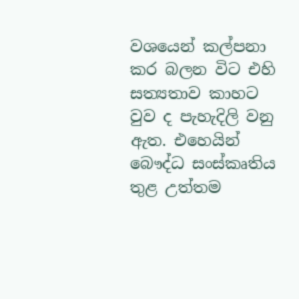වශයෙන් කල්පනා කර බලන විට එහි සත්‍යතාව කාහට වුව ද පැහැදිලි වනු ඇත. එහෙයින් බෞද්ධ සංස්කෘතිය තුළ උත්තම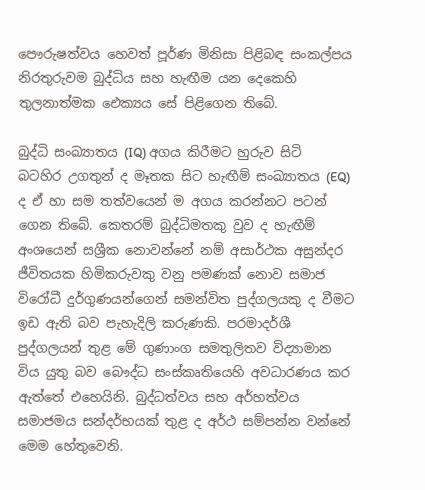පෞරුෂත්වය හෙවත් පූර්ණ මිනිසා පිළිබඳ සංකල්පය නිරතුරුවම බුද්ධිය සහ හැඟීම යන දෙකෙහි තුලනාත්මක ඓක්‍යය සේ පිළිගෙන තිබේ.

බුද්ධි සංඛ්‍යාතය (IQ) අගය කිරීමට හුරුව සිටි බටහිර උගතුන් ද මෑතක සිට හැඟීම් සංඛ්‍යාතය (EQ) ද ඒ හා සම තත්වයෙන් ම අගය කරන්නට පටන් ගෙන තිබේ. කෙතරම් බුද්ධිමතකු වුව ද හැඟීම් අංශයෙන් සශ්‍රීක නොවන්නේ නම් අසාර්ථක අසුන්දර ජීවිතයක හිමිකරුවකු වනු පමණක් නොව සමාජ විරෝධී දුර්ගුණයන්ගෙන් සමන්විත පුද්ගලයකු ද වීමට ඉඩ ඇති බව පැහැදිලි කරුණකි. පරමාදර්ශී පුද්ගලයන් තුළ මේ ගුණාංග සමතුලිතව විද්‍යාමාන විය යුතු බව බෞද්ධ සංස්කෘතියෙහි අවධාරණය කර ඇත්තේ එහෙයිනි. බුද්ධත්වය සහ අර්හත්වය සමාජමය සන්දර්භයක් තුළ ද අර්ථ සම්පන්න වන්නේ මෙම හේතුවෙනි.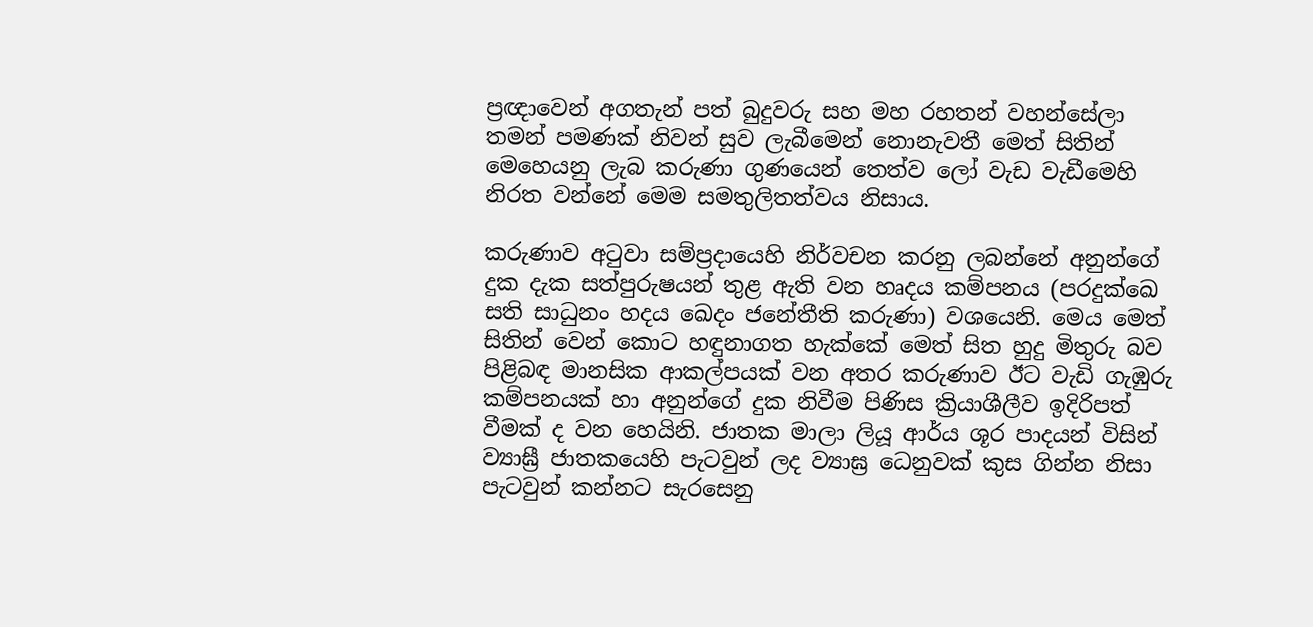ප්‍රඥාවෙන් අගතැන් පත් බුදුවරු සහ මහ රහතන් වහන්සේලා තමන් පමණක් නිවන් සුව ලැබීමෙන් නොනැවතී මෙත් සිතින් මෙහෙයනු ලැබ කරුණා ගුණයෙන් තෙත්ව ලෝ වැඩ වැඩීමෙහි නිරත වන්නේ මෙම සමතුලිතත්වය නිසාය.

කරුණාව අටුවා සම්ප්‍රදායෙහි නිර්වචන කරනු ලබන්නේ අනුන්ගේ දුක දැක සත්පුරුෂයන් තුළ ඇති වන හෘදය කම්පනය (පරදුක්ඛෙ සති සාධුනං හදය ඛෙදං ජනේතීති කරුණා) වශයෙනි. මෙය මෙත් සිතින් වෙන් කොට හඳුනාගත හැක්කේ මෙත් සිත හුදු මිතුරු බව පිළිබඳ මානසික ආකල්පයක් වන අතර කරුණාව ඊට වැඩි ගැඹුරු කම්පනයක් හා අනුන්ගේ දුක නිවීම පිණිස ක්‍රියාශීලීව ඉදිරිපත් වීමක් ද වන හෙයිනි. ජාතක මාලා ලියූ ආර්ය ශූර පාදයන් විසින් ව්‍යාඝ්‍රී ජාතකයෙහි පැටවුන් ලද ව්‍යාඝ්‍ර ධෙනුවක් කුස ගින්න නිසා පැටවුන් කන්නට සැරසෙනු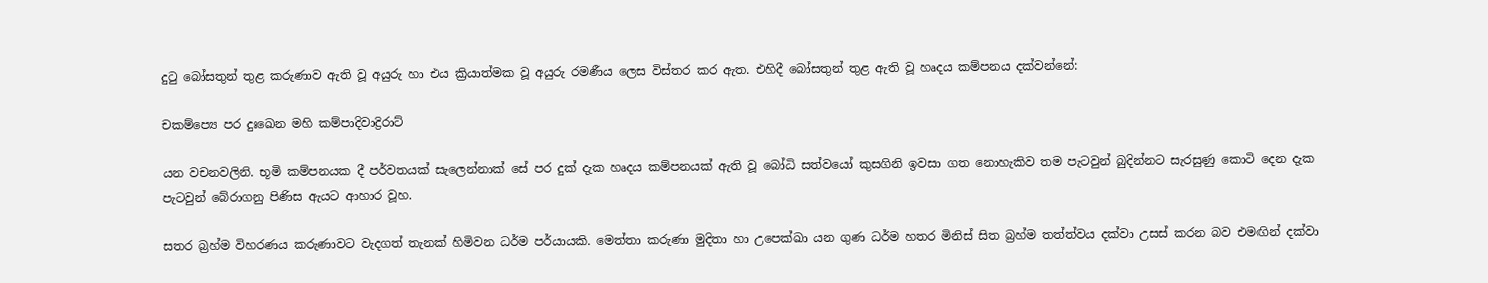දුටු බෝසතුන් තුළ කරුණාව ඇති වූ අයුරු හා එය ක්‍රියාත්මක වූ අයුරු රමණීය ලෙස විස්තර කර ඇත. එහිදී බෝසතුන් තුළ ඇති වූ හෘදය කම්පනය දක්වන්නේ:

චකම්ප්‍යෙ පර දුඃඛෙන මහි කම්පාදිවාද්‍රිරාට්

යන වචනවලිනි. භූමි කම්පනයක දී පර්වතයක් සැලෙන්නාක් සේ පර දුක් දැක හෘදය කම්පනයක් ඇති වූ බෝධි සත්වයෝ කුසගිනි ඉවසා ගත නොහැකිව තම පැටවුන් බුදින්නට සැරසුණු කොටි දෙන දැක පැටවුන් බේරාගනු පිණිස ඇයට ආහාර වූහ.

සතර බ්‍රහ්ම විහරණය කරුණාවට වැදගත් තැනක් හිමිවන ධර්ම පර්යායකි. මෙත්තා කරුණා මුදිතා හා උපෙක්ඛා යන ගුණ ධර්ම හතර මිනිස් සිත බ්‍රහ්ම තත්ත්වය දක්වා උසස් කරන බව එමඟින් දක්වා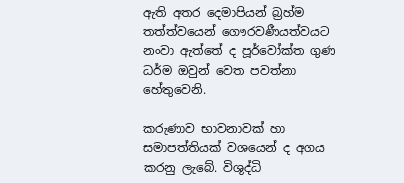ඇති අතර දෙමාපියන් බ්‍රහ්ම තත්ත්වයෙන් ගෞරවණීයත්වයට නංවා ඇත්තේ ද පූර්වෝක්ත ගුණ ධර්ම ඔවුන් වෙත පවත්නා හේතුවෙනි.

කරුණාව භාවනාවක් හා සමාපත්තියක් වශයෙන් ද අගය කරනු ලැබේ. විශුද්ධි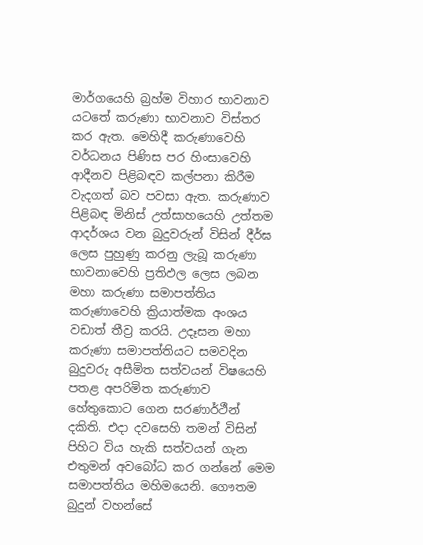මාර්ගයෙහි බ්‍රහ්ම විහාර භාවනාව යටතේ කරුණා භාවනාව විස්තර කර ඇත. මෙහිදී කරුණාවෙහි වර්ධනය පිණිස පර හිංසාවෙහි ආදීනව පිළිබඳව කල්පනා කිරීම වැදගත් බව පවසා ඇත. කරුණාව පිළිබඳ මිනිස් උත්සාහයෙහි උත්තම ආදර්ශය වන බුදුවරුන් විසින් දීර්ඝ ලෙස පුහුණු කරනු ලැබූ කරුණා භාවනාවෙහි ප්‍රතිඵල ලෙස ලබන මහා කරුණා සමාපත්තිය කරුණාවෙහි ක්‍රියාත්මක අංශය වඩාත් තීව්‍ර කරයි. උදෑසන මහා කරුණා සමාපත්තියට සමවදින බුදුවරු අසීමිත සත්වයන් විෂයෙහි පතළ අපරිමිත කරුණාව හේතුකොට ගෙන සරණාර්ථීන් දකිති. එදා දවසෙහි තමන් විසින් පිහිට විය හැකි සත්වයන් ගැන එතුමන් අවබෝධ කර ගන්නේ මෙම සමාපත්තිය මහිමයෙනි. ගෞතම බුදුන් වහන්සේ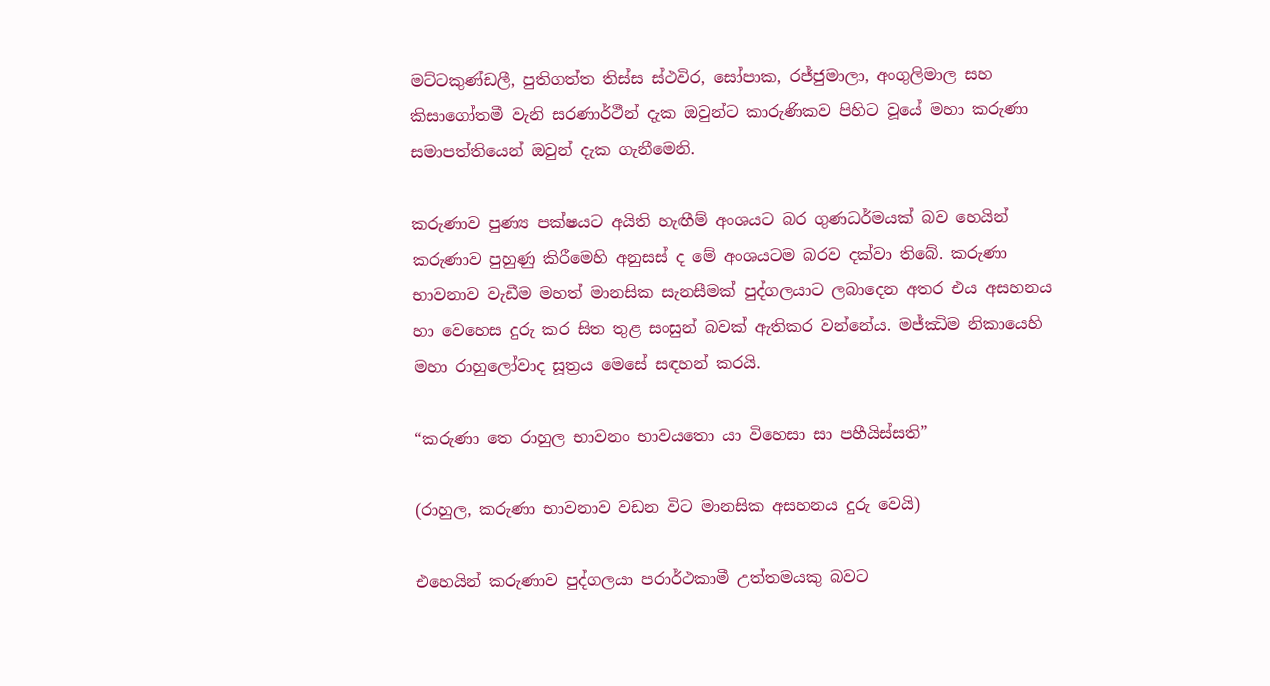මට්ටකුණ්ඩලී, පුතිගත්ත තිස්ස ස්ථවිර, සෝපාක, රජ්ජුමාලා, අංගුලිමාල සහ කිසාගෝතමී වැනි සරණාර්ථීන් දැක ඔවුන්ට කාරුණිකව පිහිට වූයේ මහා කරුණා සමාපත්තියෙන් ඔවුන් දැක ගැනීමෙනි.

කරුණාව පුණ්‍ය පක්ෂයට අයිති හැඟීම් අංශයට බර ගුණධර්මයක් බව හෙයින් කරුණාව පුහුණු කිරීමෙහි අනුසස් ද මේ අංශයටම බරව දක්වා තිබේ. කරුණා භාවනාව වැඩීම මහත් මානසික සැනසීමක් පුද්ගලයාට ලබාදෙන අතර එය අසහනය හා වෙහෙස දුරු කර සිත තුළ සංසුන් බවක් ඇතිකර වන්නේය. මජ්ඣිම නිකායෙහි මහා රාහුලෝවාද සූත්‍රය මෙසේ සඳහන් කරයි.

“කරුණා තෙ රාහුල භාවනං භාවයතො යා විහෙසා සා පහීයිස්සති”

(රාහුල, කරුණා භාවනාව වඩන විට මානසික අසහනය දුරු වෙයි)

එහෙයින් කරුණාව පුද්ගලයා පරාර්ථකාමී උත්තමයකු බවට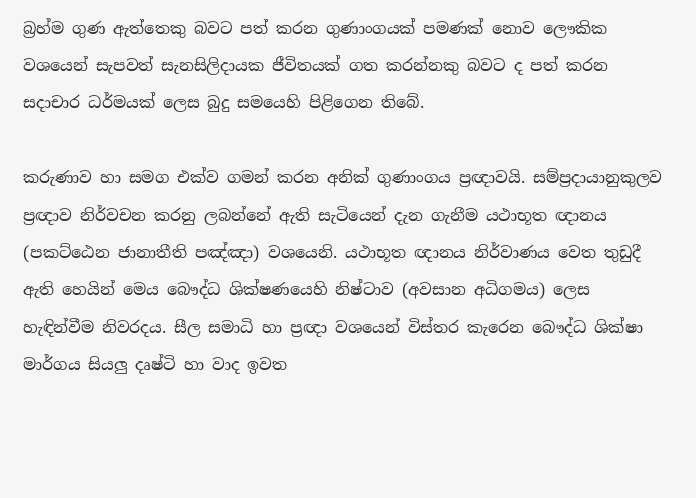බ්‍රහ්ම ගුණ ඇත්තෙකු බවට පත් කරන ගුණාංගයක් පමණක් නොව ලෞකික වශයෙන් සැපවත් සැනසිලිදායක ජීවිතයක් ගත කරන්නකු බවට ද පත් කරන සදාචාර ධර්මයක් ලෙස බුදු සමයෙහි පිළිගෙන තිබේ.

කරුණාව හා සමග එක්ව ගමන් කරන අනික් ගුණාංගය ප්‍රඥාවයි. සම්ප්‍රදායානුකුලව ප්‍රඥාව නිර්වචන කරනු ලබන්නේ ඇති සැටියෙන් දැන ගැනීම යථාභූත ඥානය (පකට්ඨෙන ජානාතීති පඤ්ඤා) වශයෙනි. යථාභූත ඥානය නිර්වාණය වෙත තුඩුදී ඇති හෙයින් මෙය බෞද්ධ ශික්ෂණයෙහි නිෂ්ටාව (අවසාන අධිගමය) ලෙස හැඳින්වීම නිවරදය. සීල සමාධි හා ප්‍රඥා වශයෙන් විස්තර කැරෙන බෞද්ධ ශික්ෂා මාර්ගය සියලු දෘෂ්ටි හා වාද ඉවත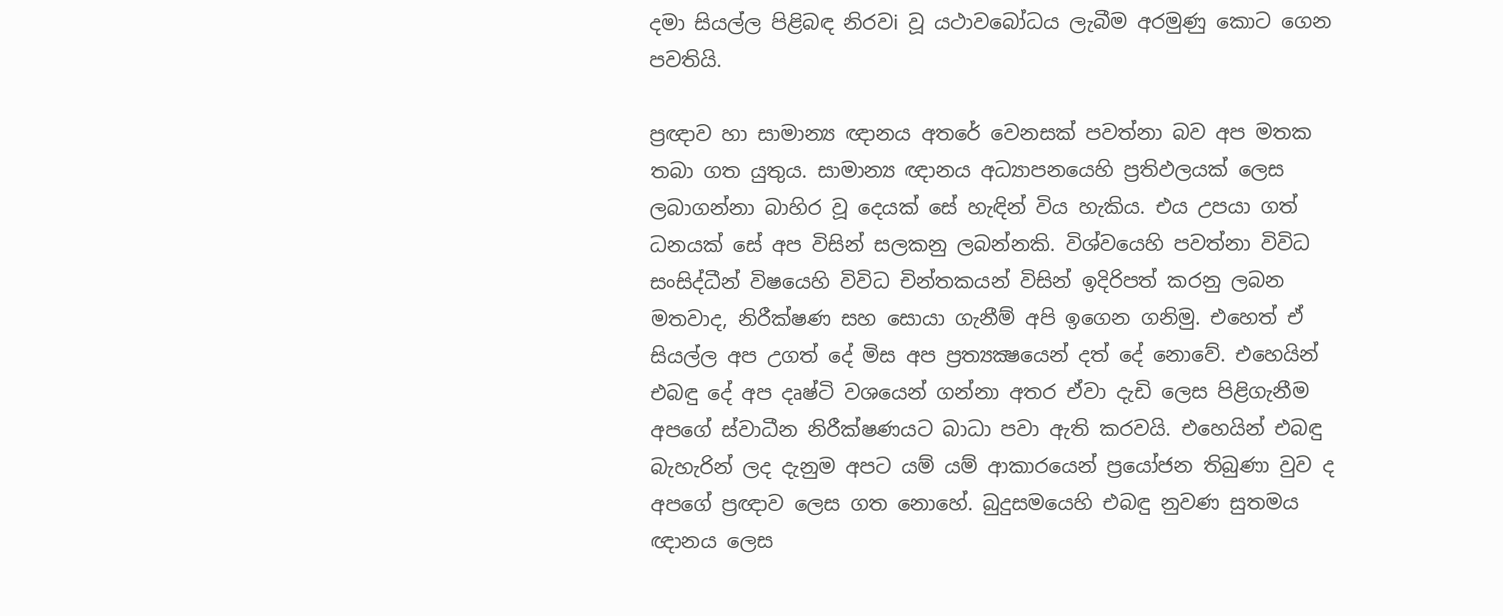දමා සියල්ල පිළිබඳ නිරවi වූ යථාවබෝධය ලැබීම අරමුණු කොට ගෙන පවතියි.

ප්‍රඥාව හා සාමාන්‍ය ඥානය අතරේ වෙනසක් පවත්නා බව අප මතක තබා ගත යුතුය. සාමාන්‍ය ඥානය අධ්‍යාපනයෙහි ප්‍රතිඵලයක් ලෙස ලබාගන්නා බාහිර වූ දෙයක් සේ හැඳින් විය හැකිය. එය උපයා ගත් ධනයක් සේ අප විසින් සලකනු ලබන්නකි. විශ්වයෙහි පවත්නා විවිධ සංසිද්ධීන් විෂයෙහි විවිධ චින්තකයන් විසින් ඉදිරිපත් කරනු ලබන මතවාද, නිරීක්ෂණ සහ සොයා ගැනීම් අපි ඉගෙන ගනිමු. එහෙත් ඒ සියල්ල අප උගත් දේ මිස අප ප්‍රත්‍යක්‍ෂයෙන් දත් දේ නොවේ. එහෙයින් එබඳු දේ අප දෘෂ්ටි වශයෙන් ගන්නා අතර ඒවා දැඩි ලෙස පිළිගැනීම අපගේ ස්වාධීන නිරීක්ෂණයට බාධා පවා ඇති කරවයි. එහෙයින් එබඳු බැහැරින් ලද දැනුම අපට යම් යම් ආකාරයෙන් ප්‍රයෝජන තිබුණා වුව ද අපගේ ප්‍රඥාව ලෙස ගත නොහේ. බුදුසමයෙහි එබඳු නුවණ සුතමය ඥානය ලෙස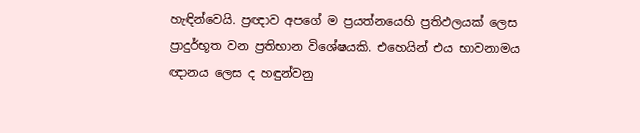හැඳින්වෙයි. ප්‍රඥාව අපගේ ම ප්‍රයත්නයෙහි ප්‍රතිඵලයක් ලෙස ප්‍රාදුර්භූත වන ප්‍රතිභාන විශේෂයකි. එහෙයින් එය භාවනාමය ඥානය ලෙස ද හඳුන්වනු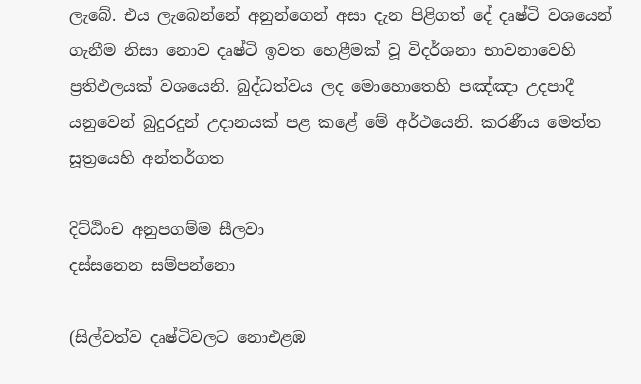ලැබේ. එය ලැබෙන්නේ අනුන්ගෙන් අසා දැන පිළිගත් දේ දෘෂ්ටි වශයෙන් ගැනීම නිසා නොව දෘෂ්ටි ඉවත හෙළීමක් වූ විදර්ශනා භාවනාවෙහි ප්‍රතිඵලයක් වශයෙනි. බුද්ධත්වය ලද මොහොතෙහි පඤ්ඤා උදපාදී යනුවෙන් බුදුරදුන් උදානයක් පළ කළේ මේ අර්ථයෙනි. කරණීය මෙත්ත සූත්‍රයෙහි අන්තර්ගත

දිට්ඨිංච අනුපගම්ම සීලවා
දස්සනෙන සම්පන්නො

(සිල්වත්ව දෘෂ්ටිවලට නොඑළඹ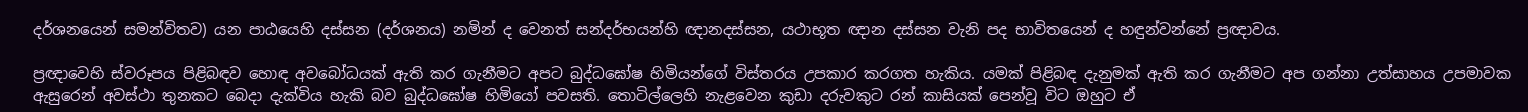දර්ශනයෙන් සමන්විතව) යන පාඨයෙහි දස්සන (දර්ශනය) නමින් ද වෙනත් සන්දර්භයන්හි ඥානදස්සන, යථාභූත ඥාන දස්සන වැනි පද භාවිතයෙන් ද හඳුන්වන්නේ ප්‍රඥාවය.

ප්‍රඥාවෙහි ස්වරූපය පිළිබඳව හොඳ අවබෝධයක් ඇති කර ගැනීමට අපට බුද්ධඝෝෂ හිමියන්ගේ විස්තරය උපකාර කරගත හැකිය. යමක් පිළිබඳ දැනුමක් ඇති කර ගැනීමට අප ගන්නා උත්සාහය උපමාවක ඇසුරෙන් අවස්ථා තුනකට බෙදා දැක්විය හැකි බව බුද්ධඝෝෂ හිමියෝ පවසති. තොටිල්ලෙහි නැළවෙන කුඩා දරුවකුට රන් කාසියක් පෙන්වූ විට ඔහුට ඒ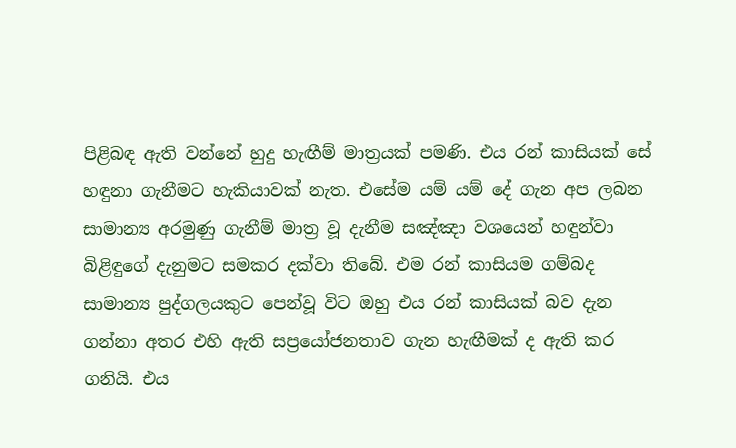පිළිබඳ ඇති වන්නේ හුදු හැඟීම් මාත්‍රයක් පමණි. එය රන් කාසියක් සේ හඳුනා ගැනීමට හැකියාවක් නැත. එසේම යම් යම් දේ ගැන අප ලබන සාමාන්‍ය අරමුණු ගැනීම් මාත්‍ර වූ දැනීම සඤ්ඤා වශයෙන් හඳුන්වා බිළිඳුගේ දැනුමට සමකර දක්වා තිබේ. එම රන් කාසියම ගම්බද සාමාන්‍ය පුද්ගලයකුට පෙන්වූ විට ඔහු එය රන් කාසියක් බව දැන ගන්නා අතර එහි ඇති සප්‍රයෝජනතාව ගැන හැඟීමක් ද ඇති කර ගනියි. එය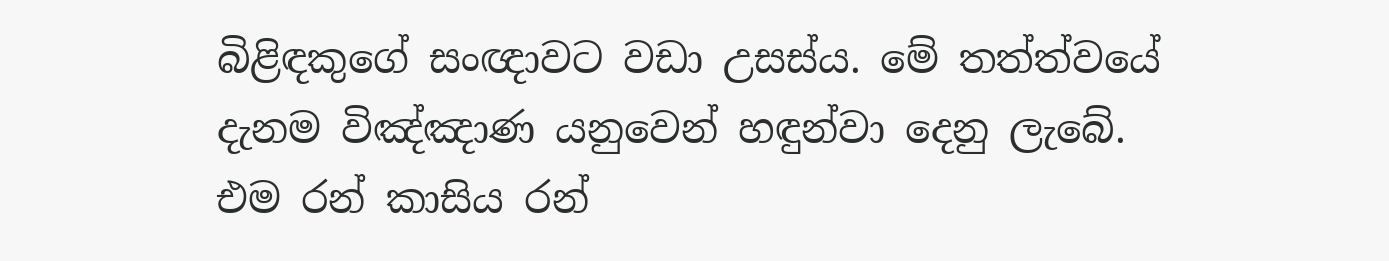බිළිඳකුගේ සංඥාවට වඩා උසස්ය. මේ තත්ත්වයේ දැනම විඤ්ඤාණ යනුවෙන් හඳුන්වා දෙනු ලැබේ. එම රන් කාසිය රන්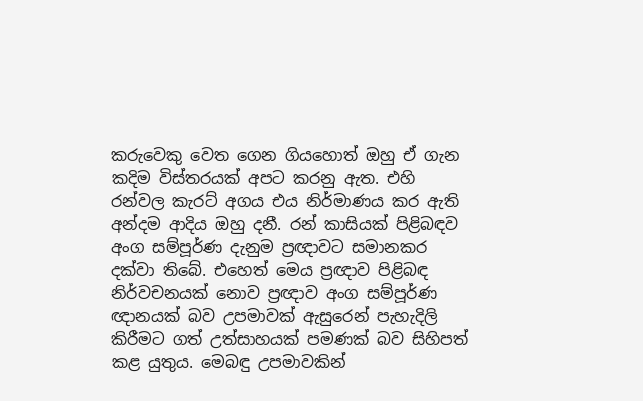කරුවෙකු වෙත ගෙන ගියහොත් ඔහු ඒ ගැන කදිම විස්තරයක් අපට කරනු ඇත. එහි රන්වල කැරට් අගය එය නිර්මාණය කර ඇති අන්දම ආදිය ඔහු දනී. රන් කාසියක් පිළිබඳව අංග සම්පූර්ණ දැනුම ප්‍රඥාවට සමානකර දක්වා තිබේ. එහෙත් මෙය ප්‍රඥාව පිළිබඳ නිර්වචනයක් නොව ප්‍රඥාව අංග සම්පූර්ණ ඥානයක් බව උපමාවක් ඇසුරෙන් පැහැදිලි කිරීමට ගත් උත්සාහයක් පමණක් බව සිහිපත් කළ යුතුය. මෙබඳු උපමාවකින්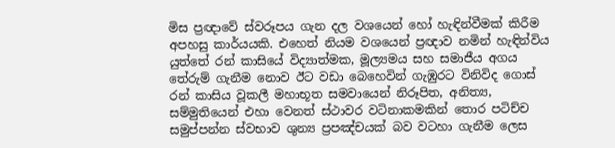මිස ප්‍රඥාවේ ස්වරූපය ගැන දල වශයෙන් හෝ හැඳින්වීමක් කිරීම අපහසු කාර්යයකි. එහෙත් නියම වශයෙන් ප්‍රඥාව නමින් හැඳින්විය යුත්තේ රන් කාසියේ විද්‍යාත්මක, මූල්‍යමය සහ සමාජීය අගය තේරුම් ගැනීම නොව ඊට වඩා බෙහෙවින් ගැඹුරට විනිවිද ගොස් රන් කාසිය වූකලී මහාභූත සමවායෙන් නිරූපිත, අනිත්‍ය, සම්මුතියෙන් එහා වෙනත් ස්ථාවර වටිනාකමකින් තොර පටිච්ච සමුප්පන්න ස්වභාව ශුන්‍ය ප්‍රපඤ්චයක් බව වටහා ගැනීම ලෙස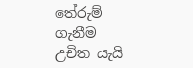තේරුම් ගැනීම උචිත යැයි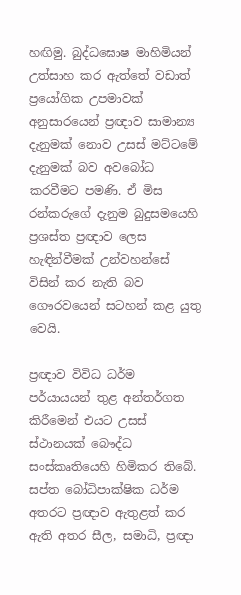හඟිමු. බුද්ධඝොෂ මාහිමියන් උත්සාහ කර ඇත්තේ වඩාත් ප්‍රයෝගික උපමාවක් අනුසාරයෙන් ප්‍රඥාව සාමාන්‍ය දැනුමක් නොව උසස් මට්ටමේ දැනුමක් බව අවබෝධ කරවීමට පමණි. ඒ මිස රන්කරුගේ දැනුම බුදුසමයෙහි ප්‍රශස්ත ප්‍රඥාව ලෙස හැඳින්වීමක් උන්වහන්සේ විසින් කර නැති බව ගෞරවයෙන් සටහන් කළ යුතු වෙයි.

ප්‍රඥාව විවිධ ධර්ම පර්යායයන් තුළ අන්තර්ගත කිරීමෙන් එයට උසස් ස්ථානයක් බෞද්ධ සංස්කෘතියෙහි හිමිකර තිබේ. සප්ත බෝධිපාක්ෂික ධර්ම අතරට ප්‍රඥාව ඇතුළත් කර ඇති අතර සීල, සමාධි, ප්‍රඥා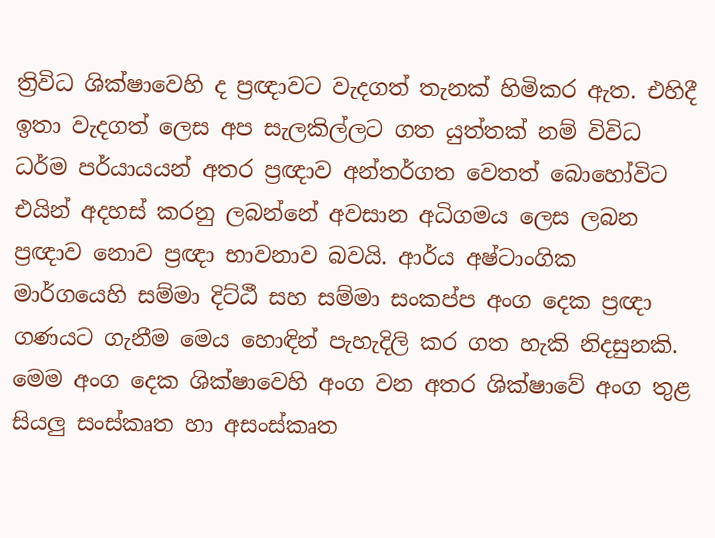ත්‍රිවිධ ශික්ෂාවෙහි ද ප්‍රඥාවට වැදගත් තැනක් හිමිකර ඇත. එහිදී ඉතා වැදගත් ලෙස අප සැලකිල්ලට ගත යුත්තක් නම් විවිධ ධර්ම පර්යායයන් අතර ප්‍රඥාව අන්තර්ගත වෙතත් බොහෝවිට එයින් අදහස් කරනු ලබන්නේ අවසාන අධිගමය ලෙස ලබන ප්‍රඥාව නොව ප්‍රඥා භාවනාව බවයි. ආර්ය අෂ්ටාංගික මාර්ගයෙහි සම්මා දිට්ඨී සහ සම්මා සංකප්ප අංග දෙක ප්‍රඥා ගණයට ගැනීම මෙය හොඳින් පැහැදිලි කර ගත හැකි නිදසුනකි. මෙම අංග දෙක ශික්ෂාවෙහි අංග වන අතර ශික්ෂාවේ අංග තුළ සියලු සංස්කෘත හා අසංස්කෘත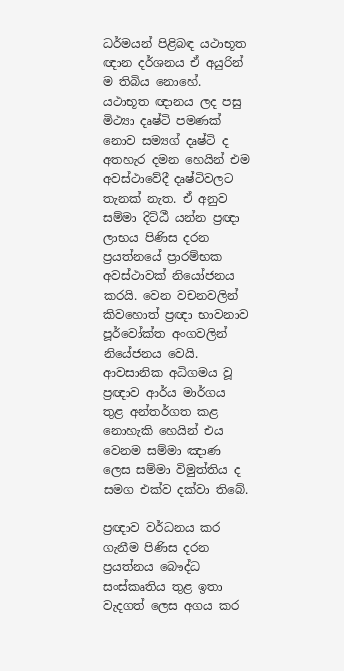ධර්මයන් පිළිබඳ යථාභූත ඥාන දර්ශනය ඒ අයුරින් ම තිබිය නොහේ. යථාභූත ඥානය ලද පසු මිථ්‍යා දෘෂ්ටි පමණක් නොව සම්‍යග් දෘෂ්ටි ද අතහැර දමන හෙයින් එම අවස්ථාවේදී දෘෂ්ටිවලට තැනක් නැත. ඒ අනුව සම්මා දිට්ඨී යන්න ප්‍රඥා ලාභය පිණිස දරන ප්‍රයත්නයේ ප්‍රාරම්භක අවස්ථාවක් නියෝජනය කරයි. වෙන වචනවලින් කිවහොත් ප්‍රඥා භාවනාව පූර්වෝක්ත අංගවලින් නියේජනය වෙයි. ආවසානික අධිගමය වූ ප්‍රඥාව ආර්ය මාර්ගය තුළ අන්තර්ගත කළ නොහැකි හෙයින් එය වෙනම සම්මා ඤාණ ලෙස සම්මා විමුත්තිය ද සමග එක්ව දක්වා තිබේ.

ප්‍රඥාව වර්ධනය කර ගැනීම පිණිස දරන ප්‍රයත්නය බෞද්ධ සංස්කෘතිය තුළ ඉතා වැදගත් ලෙස අගය කර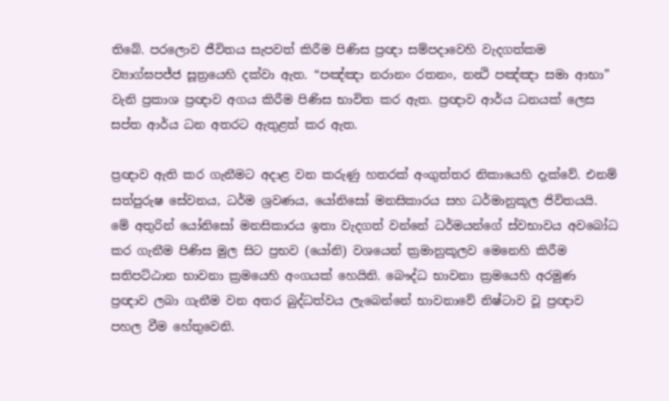තිබේ. පරලොව ජීවිතය සැපවත් කිරීම පිණිස ප්‍රඥා සම්පදාවෙහි වැදගත්කම ව්‍යාග්ඝපජ්ජ සූත්‍රයෙහි දක්වා ඇත. “පඤ්ඤා නරානං රතනං, නන්‍ථි පඤ්ඤා සමා ආභා” වැනි ප්‍රකාශ ප්‍රඥාව අගය කිරීම පිණිස භාවිත කර ඇත. ප්‍රඥාව ආර්ය ධනයක් ලෙස සප්ත ආර්ය ධන අතරට ඇතුළත් කර ඇත.

ප්‍රඥාව ඇති කර ගැනීමට අදාළ වන කරුණු හතරක් අංගුත්තර නිකායෙහි දැක්වේ. එනම් සත්පුරුෂ සේවනය, ධර්ම ශ්‍රවණය, යෝනිසෝ මනසිකාරය සහ ධර්මානුකූල ජිවිතයයි. මේ අතුරින් යෝනිසෝ මනසිකාරය ඉතා වැදගත් වන්නේ ධර්මයන්ගේ ස්වභාවය අවබෝධ කර ගැනීම පිණිස මුල සිට ප්‍රභව (යෝනි) වශයෙන් ක්‍රමානුකූලව මෙනෙහි කිරීම සතිපට්ඨාන භාවනා ක්‍රමයෙහි අංගයක් හෙයිනි. බෞද්ධ භාවනා ක්‍රමයෙහි අරමුණ ප්‍රඥාව ලබා ගැනීම වන අතර බුද්ධත්වය ලැබෙන්නේ භාවනාවේ නිෂ්ටාව වූ ප්‍රඥාව පහල වීම හේතුවෙනි.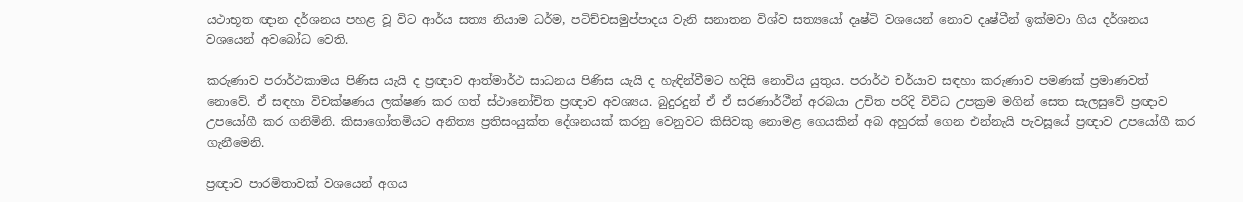යථාභූත ඥාන දර්ශනය පහළ වූ විට ආර්ය සත්‍ය නියාම ධර්ම, පටිච්චසමුප්පාදය වැනි සනාතන විශ්ව සත්‍යයෝ දෘෂ්ටි වශයෙන් නොව දෘෂ්ටීන් ඉක්මවා ගිය දර්ශනය වශයෙන් අවබෝධ වෙති.

කරුණාව පරාර්ථකාමය පිණිස යැයි ද ප්‍රඥාව ආත්මාර්ථ සාධනය පිණිස යැයි ද හැඳින්වීමට හදිසි නොවිය යුතුය. පරාර්ථ චර්යාව සඳහා කරුණාව පමණක් ප්‍රමාණවත් නොවේ. ඒ සඳහා විචක්ෂණය ලක්ෂණ කර ගත් ස්ථානෝචිත ප්‍රඥාව අවශ්‍යය. බුදුරදුන් ඒ ඒ සරණාර්ථීන් අරබයා උචිත පරිදි විවිධ උපක්‍රම මගින් සෙත සැලසුවේ ප්‍රඥාව උපයෝගී කර ගනිමිනි. කිසාගෝතමියට අනිත්‍ය ප්‍රතිසංයුක්ත දේශනයක් කරනු වෙනුවට කිසිවකු නොමළ ගෙයකින් අබ අහුරක් ගෙන එන්නැයි පැවසූයේ ප්‍රඥාව උපයෝගී කර ගැනීමෙනි.

ප්‍රඥාව පාරමිතාවක් වශයෙන් අගය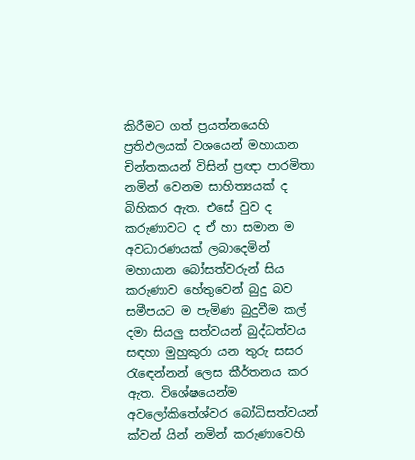කිරීමට ගත් ප්‍රයත්නයෙහි ප්‍රතිඵලයක් වශයෙන් මහායාන චින්තකයන් විසින් ප්‍රඥා පාරමිතා නමින් වෙනම සාහිත්‍යයක් ද බිහිකර ඇත. එසේ වුව ද කරුණාවට ද ඒ හා සමාන ම අවධාරණයක් ලබාදෙමින් මහායාන බෝසත්වරුන් සිය කරුණාව හේතුවෙන් බුදු බව සමීපයට ම පැමිණ බුදුවීම කල් දමා සියලු සත්වයන් බුද්ධත්වය සඳහා මුහුකුරා යන තුරු සසර රැඳෙන්නන් ලෙස කීර්තනය කර ඇත. විශේෂයෙන්ම අවලෝකිතේශ්වර බෝධිසත්වයන් ක්වන් යින් නමින් කරුණාවෙහි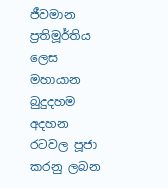ජීවමාන ප්‍රතිමූර්තිය ලෙස මහායාන බුදුදහම අදහන රටවල පූජා කරනු ලබන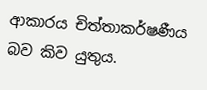ආකාරය චිත්තාකර්ෂණීය බව කිව යුතුය.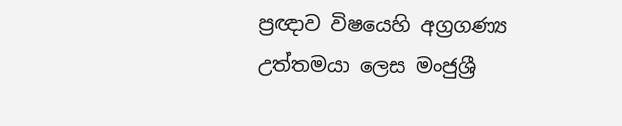ප්‍රඥාව විෂයෙහි අග්‍රගණ්‍ය උත්තමයා ලෙස මංජුශ්‍රී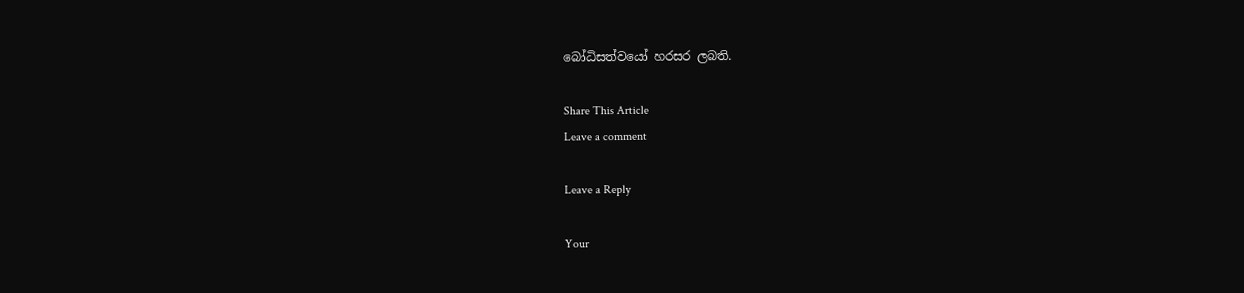බෝධිසත්වයෝ හරසර ලබති.

Share This Article
Leave a comment

Leave a Reply

Your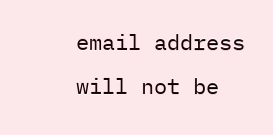email address will not be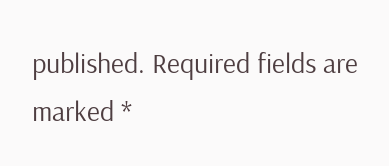published. Required fields are marked *